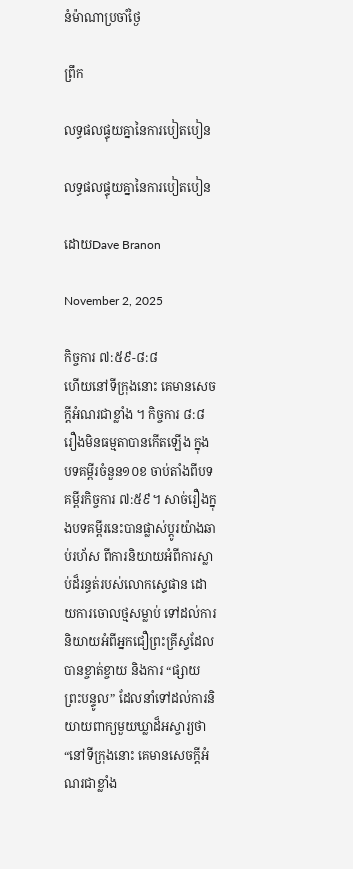នំម៉ាណាប្រចាំថ្ងៃ

ព្រឹក

លទ្ធផលផ្ទុយគ្នានៃការបៀតបៀន

លទ្ធផលផ្ទុយគ្នានៃការបៀតបៀន

ដោយDave Branon

November 2, 2025

កិច្ចការ ៧:៥៩-៨:៨
ហើយនៅទីក្រុងនោះ គេមានសេចក្ដីអំណរជាខ្លាំង ។ កិច្ចការ ៨:៨
រឿងមិនធម្មតាបានកើតឡើង ក្នុងបទគម្ពីរចំនួន១០ខ ចាប់តាំងពីបទគម្ពីរកិច្ចការ ៧:៥៩។ សាច់រឿងក្នុងបទគម្ពីរនេះបានផ្លាស់ប្តូរយ៉ាងឆាប់រហ័ស ពីការនិយាយអំពីការស្លាប់ដ៏រន្ធត់របស់លោកស្ទេផាន ដោយការចោលថ្មសម្លាប់ ទៅដល់ការនិយាយអំពីអ្នកជឿព្រះគ្រីស្ទដែលបានខ្ចាត់ខ្ចាយ និងការ “ផ្សាយព្រះបន្ទូល” ដែលនាំទៅដល់ការនិយាយពាក្យមួយឃ្លាដ៏អស្ចារ្យថា “នៅទីក្រុងនោះ គេមានសេចក្ដីអំណរជាខ្លាំង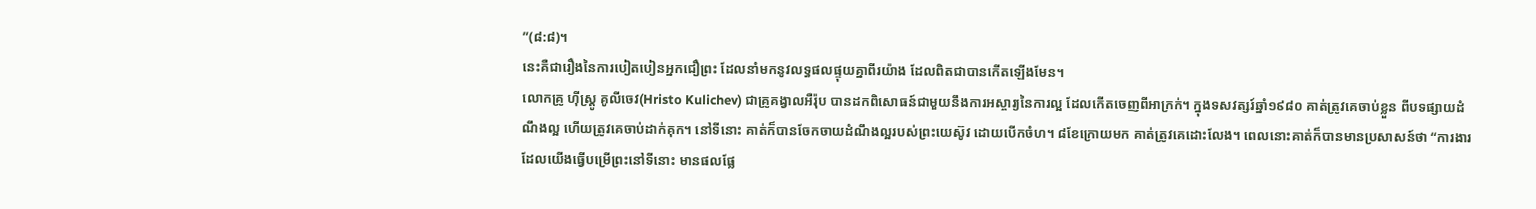”(៨:៨)។
នេះគឺជារឿងនៃការបៀតបៀនអ្នកជឿព្រះ ដែលនាំមកនូវលទ្ធផលផ្ទុយគ្នាពីរយ៉ាង ដែលពិតជាបានកើតឡើងមែន។
លោកគ្រូ ហ៊ីស្ត្រូ គូលីចេវ(Hristo Kulichev) ជាគ្រូគង្វាលអឺរ៉ុប បានដកពិសោធន៍ជាមួយនឹងការអស្ចារ្យនៃការល្អ ដែលកើតចេញពីអាក្រក់។ ក្នុងទសវត្សរ៍ឆ្នាំ១៩៨០ គាត់ត្រូវគេចាប់ខ្លួន ពីបទផ្សាយដំណឹងល្អ ហើយត្រូវគេចាប់ដាក់គុក។ នៅទីនោះ គាត់ក៏បានចែកចាយដំណឹងល្អរបស់ព្រះយេស៊ូវ ដោយបើកចំហ។ ៨ខែក្រោយមក គាត់ត្រូវគេដោះលែង។ ពេលនោះគាត់ក៏បានមានប្រសាសន៍ថា “ការងារដែលយើងធ្វើបម្រើព្រះនៅទីនោះ មានផលផ្លែ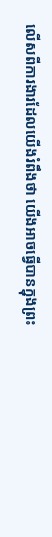លើសពីការងារដែលយើងរំពឹងថា យើងអាចធ្វើបានក្នុងព្រះ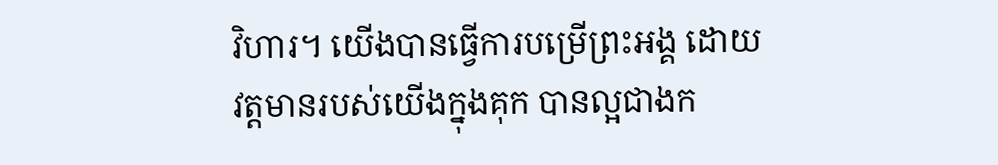វិហារ។ យើងបានធ្វើការបម្រើព្រះអង្គ ដោយវត្តមានរបស់យើងក្នុងគុក បានល្អជាងក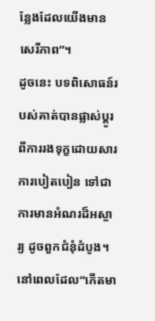ន្លែងដែលយើងមានសេរីភាព”។
ដូចនេះ បទពិសោធន៍របស់គាត់បានផ្លាស់ប្តូរពីការរងទុក្ខដោយសារការបៀតបៀន ទៅជាការមានអំណរដ៏អស្ចារ្យ ដូចពួកជំនុំដំបូង។ នៅពេលដែល“កើតមា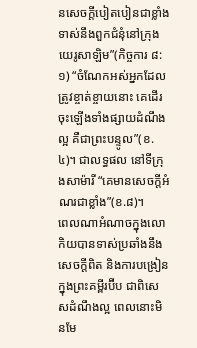នសេចក្ដីបៀតបៀនជាខ្លាំង ទាស់នឹងពួកជំនុំនៅក្រុងយេរូសាឡិម”(កិច្ចការ ៨:១) “ចំណែកអស់អ្នកដែលត្រូវខ្ចាត់ខ្ចាយនោះ គេដើរចុះឡើងទាំងផ្សាយដំណឹងល្អ គឺជាព្រះបន្ទូល”(ខ.៤)។ ជាលទ្ធផល នៅទីក្រុងសាម៉ារី “គេមានសេចក្តីអំណរជាខ្លាំង”(ខ.៨)។
ពេលណាអំណាចក្នុងលោកិយបានទាស់ប្រឆាំងនឹងសេចក្តីពិត និងការបង្រៀនក្នុងព្រះគម្ពីរប៊ីប ជាពិសេសដំណឹងល្អ ពេលនោះមិនមែ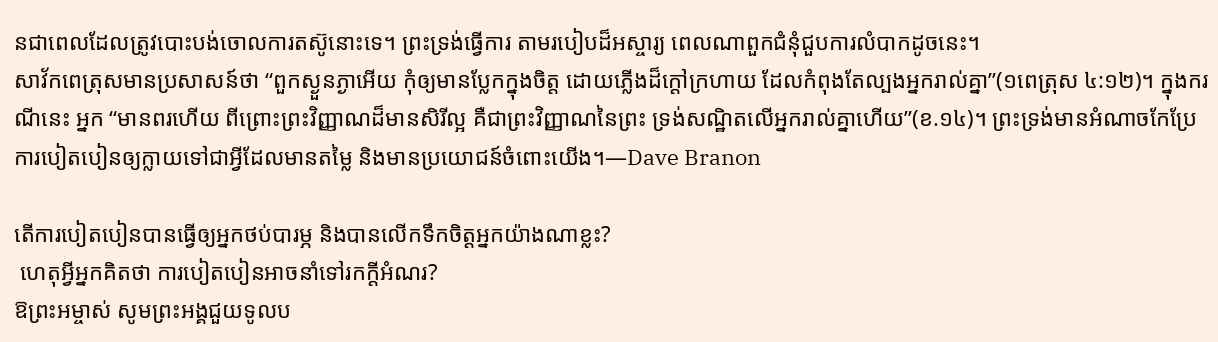នជាពេលដែលត្រូវបោះបង់ចោលការតស៊ូនោះទេ។ ព្រះទ្រង់ធ្វើការ តាមរបៀបដ៏អស្ចារ្យ ពេលណាពួកជំនុំជួបការលំបាកដូចនេះ។
សាវ័កពេត្រុសមានប្រសាសន៍ថា “ពួកស្ងួនភ្ងាអើយ កុំឲ្យមានប្លែកក្នុងចិត្ត ដោយភ្លើងដ៏ក្ដៅក្រហាយ ដែលកំពុងតែល្បងអ្នករាល់គ្នា”(១ពេត្រុស ៤:១២)។ ក្នុងករណីនេះ អ្នក “មានពរហើយ ពីព្រោះព្រះវិញ្ញាណដ៏មានសិរីល្អ គឺជាព្រះវិញ្ញាណនៃព្រះ ទ្រង់សណ្ឋិតលើអ្នករាល់គ្នាហើយ”(ខ.១៤)។ ព្រះទ្រង់មានអំណាចកែប្រែការបៀតបៀនឲ្យក្លាយទៅជាអ្វីដែលមានតម្លៃ និងមានប្រយោជន៍ចំពោះយើង។—Dave Branon

តើការបៀតបៀនបានធ្វើឲ្យអ្នកថប់បារម្ភ និងបានលើកទឹកចិត្តអ្នកយ៉ាងណាខ្លះ?
 ហេតុអ្វីអ្នកគិតថា ការបៀតបៀនអាចនាំទៅរកក្តីអំណរ?
ឱព្រះអម្ចាស់ សូមព្រះអង្គជួយទូលប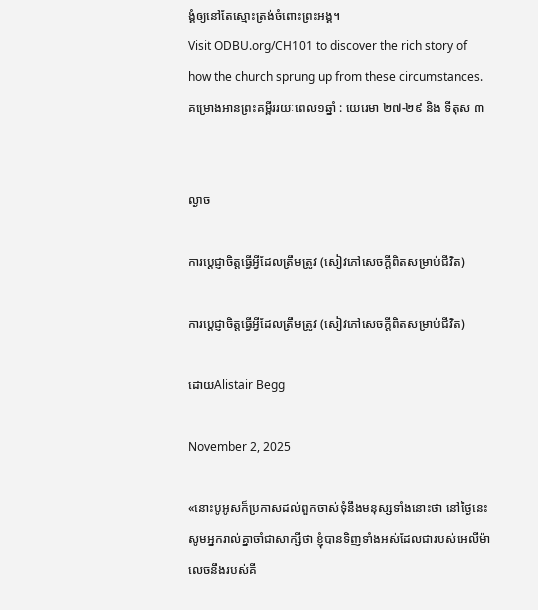ង្គំឲ្យនៅតែស្មោះត្រង់ចំពោះព្រះអង្គ។
Visit ODBU.org/CH101 to discover the rich story of how the church sprung up from these circumstances.
គម្រោងអានព្រះគម្ពីររយៈពេល១ឆ្នាំ : យេរេមា ២៧-២៩ និង ទីតុស ៣


ល្ងាច

ការប្ដេជ្ញាចិត្តធ្វើអ្វីដែលត្រឹមត្រូវ (សៀវភៅសេចក្ដីពិតសម្រាប់ជីវិត)

ការប្ដេជ្ញាចិត្តធ្វើអ្វីដែលត្រឹមត្រូវ (សៀវភៅសេចក្ដីពិតសម្រាប់ជីវិត)

ដោយAlistair Begg

November 2, 2025

«នោះបូអូសក៏ប្រកាសដល់ពួកចាស់ទុំនឹងមនុស្សទាំងនោះថា នៅថ្ងៃនេះសូមអ្នករាល់គ្នាចាំជាសាក្សីថា ខ្ញុំបានទិញទាំងអស់ដែលជារបស់អេលីម៉ាលេចនឹងរបស់គី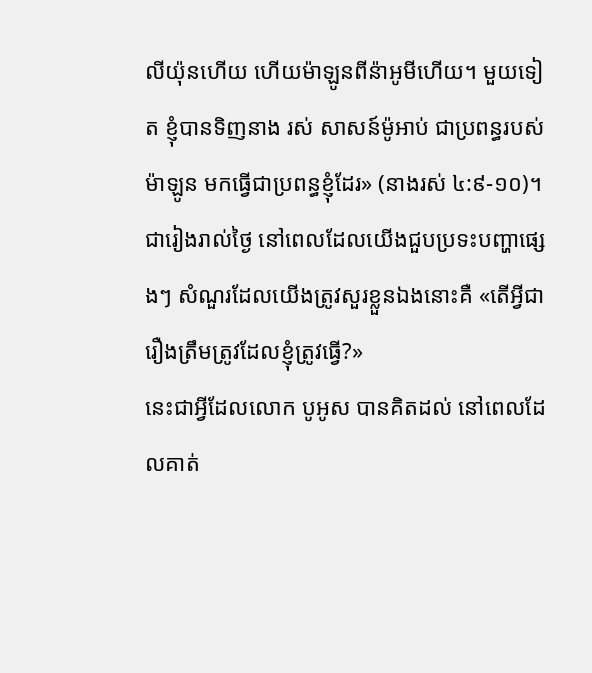លីយ៉ុនហើយ ហើយម៉ាឡូនពីន៉ាអូមីហើយ។ មួយទៀត ខ្ញុំបានទិញនាង រស់ សាសន៍ម៉ូអាប់ ជាប្រពន្ធរបស់ម៉ាឡូន មកធ្វើជាប្រពន្ធខ្ញុំដែរ» (នាងរស់ ៤:៩-១០)។
ជារៀងរាល់ថ្ងៃ នៅពេលដែលយើងជួបប្រទះបញ្ហាផ្សេងៗ សំណួរដែលយើងត្រូវសួរខ្លួនឯងនោះគឺ «តើអ្វីជារឿងត្រឹមត្រូវដែលខ្ញុំត្រូវធ្វើ?»
នេះជាអ្វីដែលលោក បូអូស បានគិតដល់ នៅពេលដែលគាត់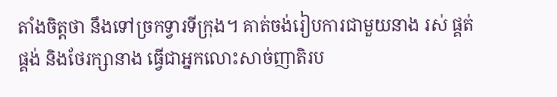តាំងចិត្តថា នឹងទៅច្រកទ្វារទីក្រុង។ គាត់ចង់រៀបការជាមួយនាង រស់ ផ្គត់ផ្គង់ និងថែរក្សានាង ធ្វើជាអ្នកលោះសាច់ញាតិរប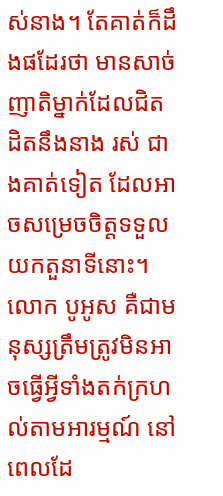ស់នាង។ តែគាត់ក៏ដឹងផដែរថា មានសាច់ញាតិម្នាក់ដែលជិតដិតនឹងនាង រស់ ជាងគាត់ទៀត ដែលអាចសម្រេចចិត្តទទួលយកតួនាទីនោះ។ លោក បូអូស គឺជាមនុស្សត្រឹមត្រូវមិនអាចធ្វើអ្វីទាំងតក់ក្រហល់តាមអារម្មណ៍ នៅពេលដែ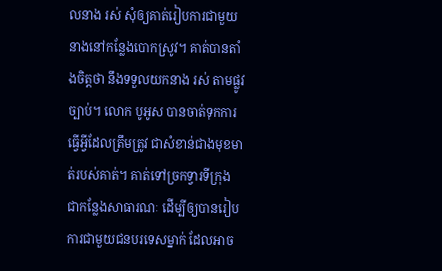លនាង រស់ សុំឲ្យគាត់រៀបការជាមួយនាងនៅកន្លែងបោកស្រូវ។ គាត់បានតាំងចិត្តថា នឹងទទួលយកនាង រស់ តាមផ្លូវច្បាប់។ លោក បូអូស បានចាត់ទុកការធ្វើអ្វីដែលត្រឹមត្រូវ ជាសំខាន់ជាងមុខមាត់របស់គាត់។ គាត់ទៅច្រកទ្វារទីក្រុង ជាកន្លែងសាធារណៈ ដើម្បីឲ្យបានរៀបការជាមួយជនបរទេសម្នាក់ ដែលអាច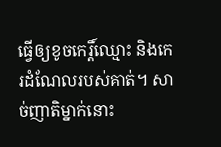ធ្វើឲ្យខូចកេរ្តិ៍ឈ្មោះ និងកេរដំណែលរបស់គាត់។ សាច់ញាតិម្នាក់នោះ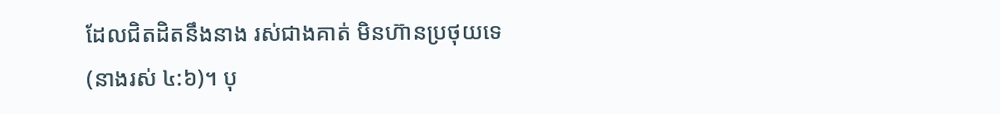ដែលជិតដិតនឹងនាង រស់ជាងគាត់ មិនហ៊ានប្រថុយទេ (នាងរស់ ៤:៦)។ បុ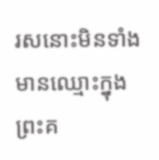រសនោះមិនទាំងមានឈ្មោះក្នុងព្រះគ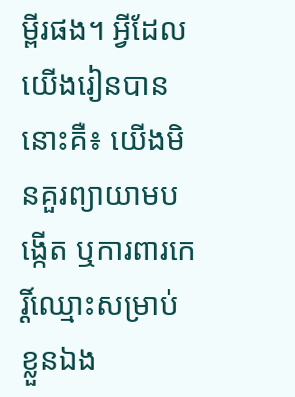ម្ពីរផង។ អ្វីដែលយើងរៀនបាននោះគឺ៖ យើងមិនគួរព្យាយាមបង្កើត ឬការពារកេរ្តិ៍ឈ្មោះសម្រាប់ខ្លួនឯង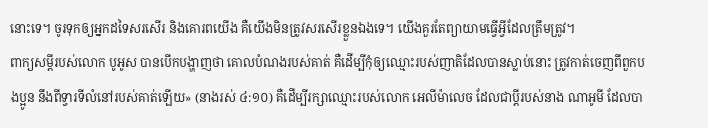នោះទេ។ ចូរទុកឲ្យអ្នកដទៃសរសើរ និងគោរពយើង គឺយើងមិនត្រូវសរសើរខ្លួនឯងទេ។ យើងគួរតែព្យាយាមធ្វើអ្វីដែលត្រឹមត្រូវ។
ពាក្យសម្ដីរបស់លោក បូអូស បានបើកបង្ហាញថា គោលបំណងរបស់គាត់ គឺដើម្បីកុំឲ្យឈ្មោះរបស់ញាតិដែលបានស្លាប់នោះ ត្រូវកាត់ចេញពីពួកបងប្អូន នឹងពីទ្វារទីលំនៅរបស់គាត់ឡើយ» (នាងរស់ ៤:១០) គឺដើម្បីរក្សាឈ្មោះរបស់លោក អេលីម៉ាលេច ដែលជាប្ដីរបស់នាង ណាអូមី ដែលបា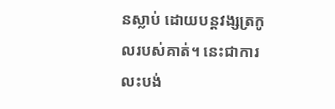នស្លាប់ ដោយបន្តវង្សត្រកូលរបស់គាត់។ នេះជាការលះបង់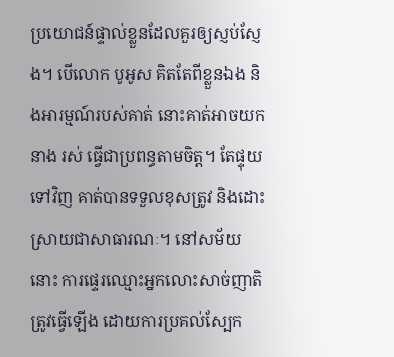ប្រយោជន៍ផ្ទាល់ខ្លួនដែលគួរឲ្យស្ញប់ស្ញែង។ បើលោក បូអូស គិតតែពីខ្លួនឯង និងអារម្មណ៍របស់គាត់ នោះគាត់អាចយកនាង រស់ ធ្វើជាប្រពន្ធតាមចិត្ត។ តែផ្ទុយទៅវិញ គាត់បានទទួលខុសត្រូវ និងដោះស្រាយជាសាធារណៈ។ នៅសម័យនោះ ការផ្ទេរឈ្មោះអ្នកលោះសាច់ញាតិ ត្រូវធ្វើឡើង ដោយការប្រគល់ស្បែក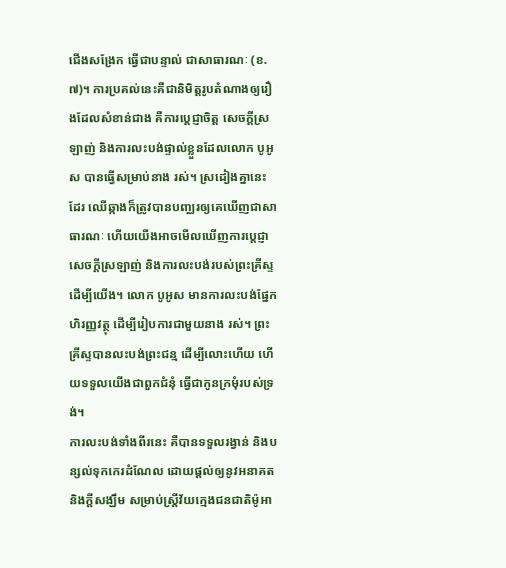ជើងសង្រែក ធ្វើជាបន្ទាល់ ជាសាធារណៈ (ខ.៧)។ ការប្រគល់នេះគឺជានិមិត្តរូបតំណាងឲ្យរឿងដែលសំខាន់ជាង គឺការប្ដេជ្ញាចិត្ត សេចក្តីស្រឡាញ់ និងការលះបង់ផ្ទាល់ខ្លួនដែលលោក បូអូស បានធ្វើសម្រាប់នាង រស់។ ស្រដៀងគ្នានេះដែរ ឈើឆ្កាងក៏ត្រូវបានបញ្ឈរឲ្យគេឃើញជាសាធារណៈ ហើយយើងអាចមើលឃើញការប្ដេជ្ញា សេចក្តីស្រឡាញ់ និងការលះបង់របស់ព្រះគ្រីស្ទដើម្បីយើង។ លោក បូអូស មានការលះបង់ផ្នែកហិរញ្ញវត្ថុ ដើម្បីរៀបការជាមួយនាង រស់។ ព្រះគ្រីស្ទបានលះបង់ព្រះជន្ម ដើម្បីលោះហើយ ហើយទទួលយើងជាពួកជំនុំ ធ្វើជាកូនក្រមុំរបស់ទ្រង់។
ការលះបង់ទាំងពីរនេះ គឺបានទទួលរង្វាន់ និងបន្សល់ទុកកេរដំណែល ដោយផ្តល់ឲ្យនូវអនាគត និងក្តីសង្ឃឹម សម្រាប់ស្ត្រីវ័យក្មេងជនជាតិម៉ូអា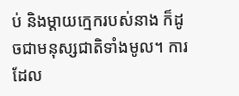ប់ និងម្តាយក្មេករបស់នាង ក៏ដូចជាមនុស្សជាតិទាំងមូល។ ការដែល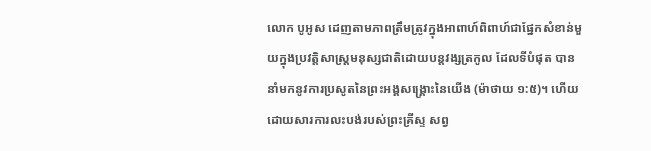លោក បូអូស ដេញតាមភាពត្រឹមត្រូវក្នុងអាពាហ៍ពិពាហ៍ជាផ្នែកសំខាន់មួយក្នុងប្រវត្តិសាស្ត្រមនុស្សជាតិដោយបន្តវង្សត្រកូល ដែលទីបំផុត បាននាំមកនូវការប្រសូតនៃព្រះអង្គសង្គ្រោះនៃយើង (ម៉ាថាយ ១:៥)។ ហើយដោយសារការលះបង់របស់ព្រះគ្រីស្ទ សព្វ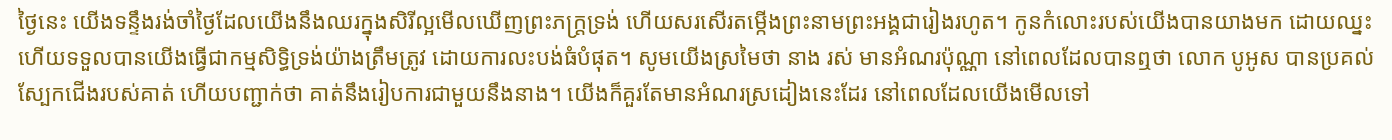ថ្ងៃនេះ យើងទន្ទឹងរង់ចាំថ្ងៃដែលយើងនឹងឈរក្នុងសិរីល្អមើលឃើញព្រះភក្ត្រទ្រង់ ហើយសរសើរតម្កើងព្រះនាមព្រះអង្គជារៀងរហូត។ កូនកំលោះរបស់យើងបានយាងមក ដោយឈ្នះ ហើយទទួលបានយើងធ្វើជាកម្មសិទ្ធិទ្រង់យ៉ាងត្រឹមត្រូវ ដោយការលះបង់ធំបំផុត។ សូមយើងស្រមៃថា នាង រស់ មានអំណរប៉ុណ្ណា នៅពេលដែលបានឮថា លោក បូអូស បានប្រគល់ស្បែកជើងរបស់គាត់ ហើយបញ្ជាក់ថា គាត់នឹងរៀបការជាមួយនឹងនាង។ យើងក៏គួរតែមានអំណរស្រដៀងនេះដែរ នៅពេលដែលយើងមើលទៅ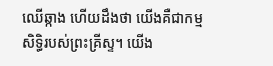ឈើឆ្កាង ហើយដឹងថា យើងគឺជាកម្មសិទ្ធិរបស់ព្រះគ្រីស្ទ។ យើង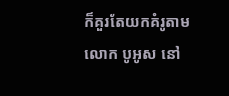ក៏គួរតែយកគំរូតាមលោក បូអូស នៅ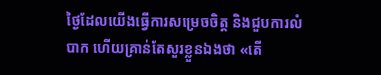ថ្ងៃដែលយើងធ្វើការសម្រេចចិត្ត និងជួបការលំបាក ហើយគ្រាន់តែសួរខ្លួនឯងថា «តើ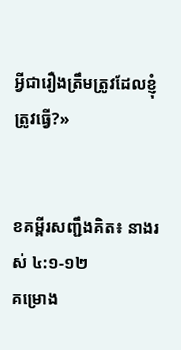អ្វីជារឿងត្រឹមត្រូវដែលខ្ញុំត្រូវធ្វើ?»


ខគម្ពីរសញ្ជឹងគិត៖ នាងរស់ ៤:១-១២
គម្រោង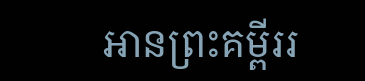អានព្រះគម្ពីររ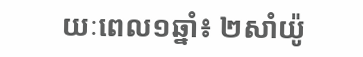យៈពេល១ឆ្នាំ៖ ២សាំយ៉ូ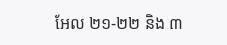អែល ២១-២២ និង ៣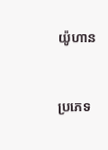យ៉ូហាន


ប្រភេទ